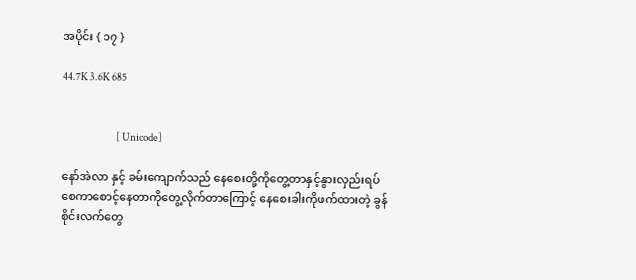အပိုင်း { ၁၇ }

44.7K 3.6K 685


                           [ Unicode]

နော်အဲလာ နှင့် ခမ်းကျောက်သည် နေစေးတို့ကိုတွေ့တာနှင့်နွားလှည်းရပ်စေကာစောင့်နေတာကိုတွေ့လိုက်တာကြောင့် နေစေးခါးကိုဖက်ထားတဲ့ ခွန်စိုင်းလက်တွေ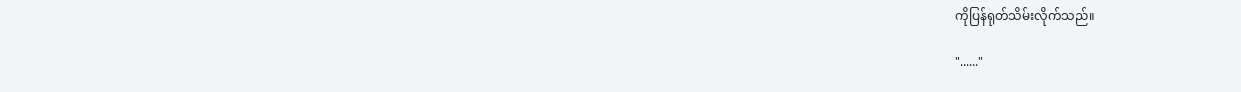ကိုပြန်ရုတ်သိမ်းလိုက်သည်။

"......"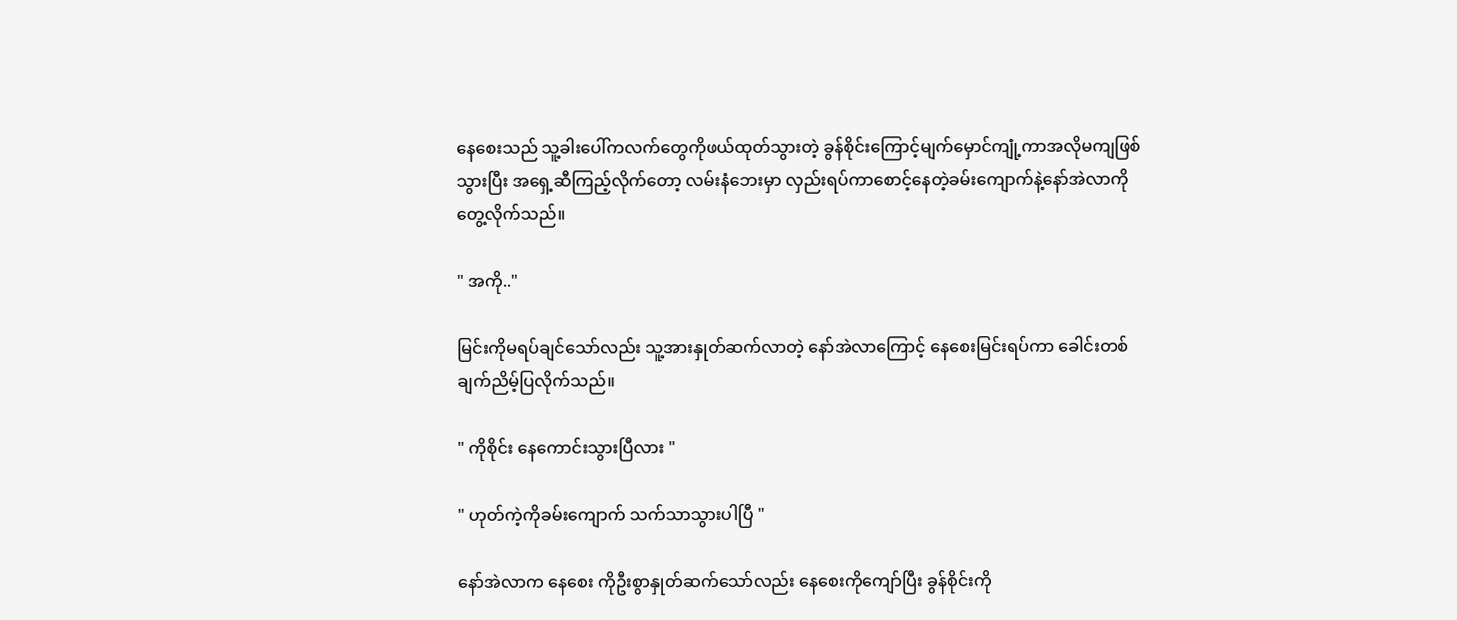နေစေးသည် သူ့ခါးပေါ်ကလက်တွေကိုဖယ်ထုတ်သွားတဲ့ ခွန်စိုင်းကြောင့်မျက်မှောင်ကျုံ့ကာအလိုမကျဖြစ်သွားပြီး အရှေ့ဆီကြည့်လိုက်တော့ လမ်းနံဘေးမှာ လှည်းရပ်ကာစောင့်နေတဲ့ခမ်းကျောက်နဲ့နော်အဲလာကိုတွေ့လိုက်သည်။

" အကို.."

မြင်းကိုမရပ်ချင်သော်လည်း သူ့အားနှုတ်ဆက်လာတဲ့ နော်အဲလာကြောင့် နေစေးမြင်းရပ်ကာ ခေါင်းတစ်ချက်ညိမ့်ပြလိုက်သည်။

" ကိုစိုင်း နေကောင်းသွားပြီလား "

" ဟုတ်ကဲ့ကိုခမ်းကျောက် သက်သာသွားပါပြီ "

နော်အဲလာက နေစေး ကိုဦးစွာနှုတ်ဆက်သော်လည်း နေစေးကိုကျော်ပြီး ခွန်စိုင်းကို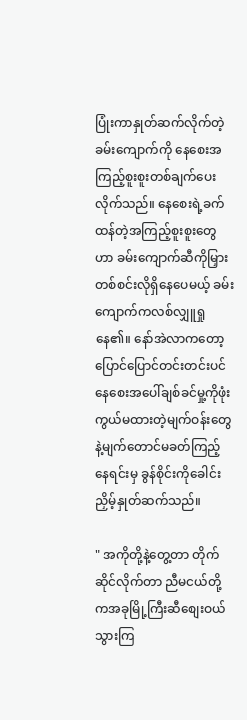ပြုံးကာနှုတ်ဆက်လိုက်တဲ့ခမ်းကျောက်ကို နေစေးအကြည့်စူးစူးတစ်ချက်ပေးလိုက်သည်။ နေစေးရဲ့ခက်ထန်တဲ့အကြည့်စူးစူးတွေဟာ ခမ်းကျောက်ဆီကိုမြှားတစ်စင်းလိုရှိနေပေမယ့် ခမ်းကျောက်ကလစ်လျှူရှုနေ၏။ နော်အဲလာကတော့ ပြောင်ပြောင်တင်းတင်းပင် နေစေးအပေါ်ချစ်ခင်မှု့ကိုဖုံးကွယ်မထားတဲ့မျက်ဝန်းတွေနဲ့မျက်တောင်မခတ်ကြည့်နေရင်းမှ ခွန်စိုင်းကိုခေါင်းညှိမ့်နှုတ်ဆက်သည်။

" အကိုတို့နဲ့တွေ့တာ တိုက်ဆိုင်လိုက်တာ ညီမငယ်တို့ကအခုမြို့ကြီးဆီစျေးဝယ်သွားကြ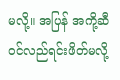မလို့။ အပြန် အကို့ဆီဝင်လည်ရင်းဖိတ်မလို့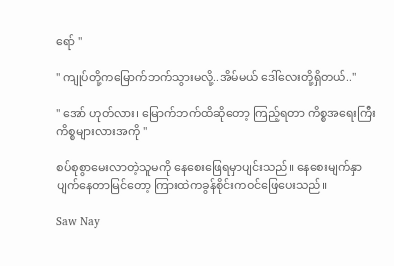ရော် "

" ကျုပ်တို့ကမြောက်ဘက်သွားမလို့..အိမ်မယ် ဒေါ်လေးတို့ရှိတယ်.."

" အော် ဟုတ်လား၊ မြောက်ဘက်ထိဆိုတော့ ကြည့်ရတာ ကိစ္စအရေးကြီးကိစ္စများလားအကို "

စပ်စုစွာမေးလာတဲ့သူမကို နေစေးဖြေရမှာပျင်းသည်။ နေစေးမျက်နှာပျက်နေတာမြင်တော့ ကြားထဲကခွန်စိုင်းကဝင်ဖြေပေးသည်။

Saw Nay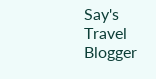Say's Travel Blogger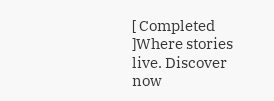[ Completed ]Where stories live. Discover now